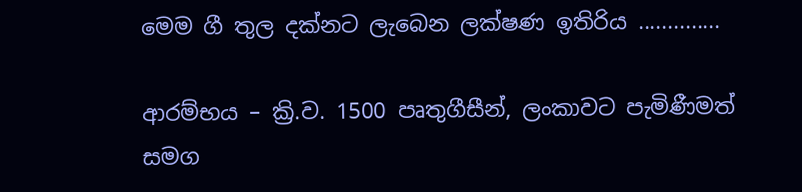මෙම ගී තුල දක්නට ලැබෙන ලක්ෂණ ඉතිරිය ..............

ආරම්භය – ක්‍රි.ව. 1500 පෘතුගීසීන්, ලංකාවට පැමිණීමත් සමග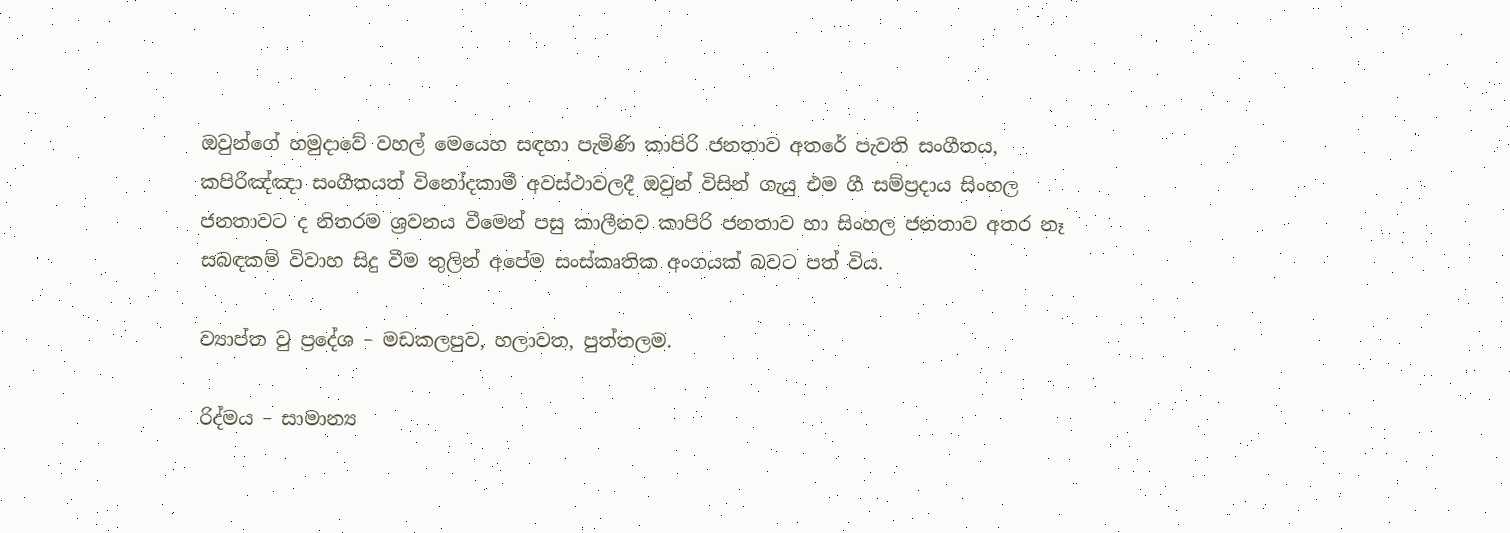ඔවුන්ගේ හමුදාවේ වහල් මෙයෙහ සඳහා පැමිණි කාපිරි ජනතාව අතරේ පැවති සංගීතය, කපිරිඤ්ඤා සංගීතයත් විනෝදකාමී අවස්ථාවලදී ඔවුන් විසින් ගැයු එම ගී සම්ප්‍රදාය සිංහල ජනතාවට ද නිතරම ශ්‍රවනය වීමෙන් පසු කාලීනව කාපිරි ජනතාව හා සිංහල ජනතාව අතර නෑ සබඳකම් විවාහ සිදු වීම තුලින් අපේම සංස්කෘතික අංගයක් බවට පත් විය.

ව්‍යාප්ත වු ප්‍රදේශ – මඩකලපුව, හලාවත, පුත්තලම.

රිද්මය – සාමාන්‍ය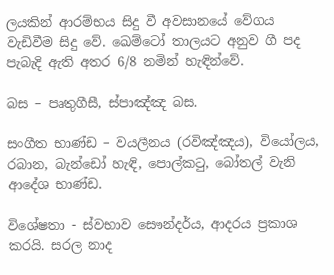ලයකින් ආරම්භය සිදු වී අවසානයේ වේගය වැඩිවීම සිදු වේ. ඛෙම්ටෝ තාලයට අනුව ගී පද පැබැදි ඇති අතර 6/8 නමින් හැඳින්වේ.

බස – පෘතුගීසී, ස්පාඤ්ඤ බස.

සංගීත භාණ්ඩ – වයලීනය (රවිඤ්ඤය), වියෝලය, රබාන, බැන්ඩෝ හැඳි, පොල්කටු, බෝතල් වැනි ආදේශ භාණ්ඩ.

විශේෂතා - ස්වභාව සෞන්දර්ය, ආදරය ප්‍රකාශ කරයි. සරල නාද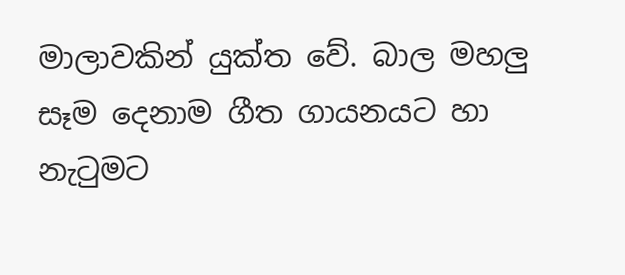මාලාවකින් යුක්ත වේ. බාල මහලු සෑම දෙනාම ගීත ගායනයට හා නැටුමට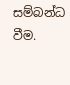සම්බන්ධ වීම.